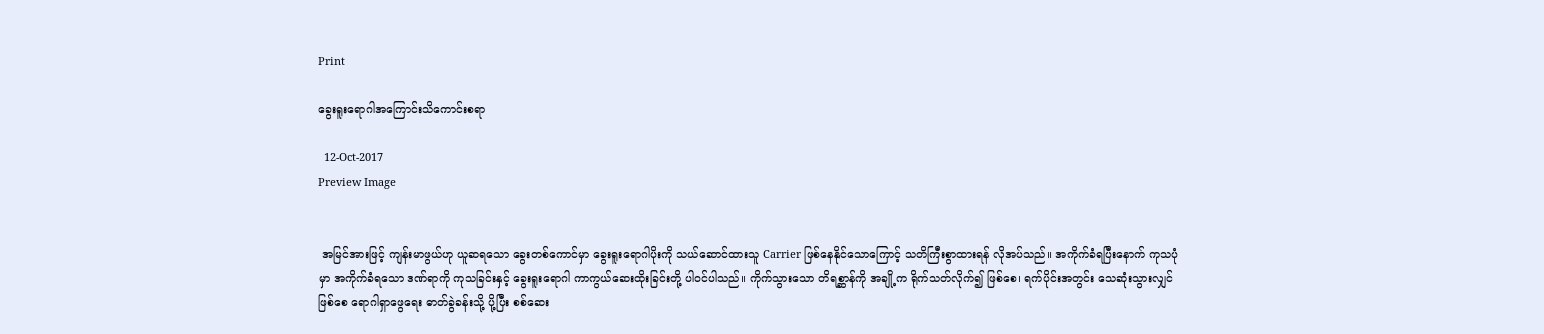Print

ခွေးရူးရောဂါအကြောင်းသိကောင်းစရာ

  12-Oct-2017
Preview Image


 အမြင်အားဖြင့် ကျန်းမာဖွယ်ဟု ယူဆရသော ခွေးတစ်ကောင်မှာ ခွေးရူးရောဂါပိုးကို သယ်ဆောင်ထားသူ Carrier ဖြစ်နေနိုင်သောကြောင့် သတိကြီးစွာထားရန် လိုအပ်သည်။ အကိုက်ခံရပြီးနောက် ကုသပုံမှာ အကိုက်ခံရသော ဒဏ်ရာကို ကုသခြင်းနှင့် ခွေးရူးရောဂါ ကာကွယ်ဆေးထိုးခြင်းတို့ ပါဝင်ပါသည်။ ကိုက်သွားသော တိရစ္ဆာန်ကို အချို့က ရိုက်သတ်လိုက်၍ ဖြစ်စေ၊ ရက်ပိုင်းအတွင်း သေဆုံးသွားလျှင်ဖြစ်စေ ရောဂါရှာဖွေရေး ဓာတ်ခွဲခန်းသို့ ပို့ပြီး စစ်ဆေး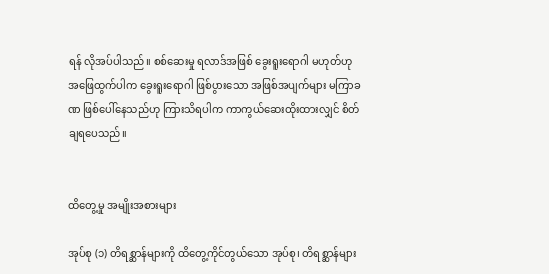ရန် လိုအပ်ပါသည်။ စစ်ဆေးမှု ရလာဒ်အဖြစ် ခွေးရူးရောဂါ မဟုတ်ဟု အဖြေထွက်ပါက ခွေးရူးရောဂါ ဖြစ်ပွားသော အဖြစ်အပျက်များ မကြာခဏ ဖြစ်ပေါ်နေသည်ဟု ကြားသိရပါက ကာကွယ်ဆေးထိုးထားလျှင် စိတ်ချရပေသည်။


ထိတွေ့မှု အမျိုးအစားများ

အုပ်စု (၁) တိရစ္ဆာန်များကို ထိတွေ့ကိုင်တွယ်သော အုပ်စု၊ တိရစ္ဆာန်များ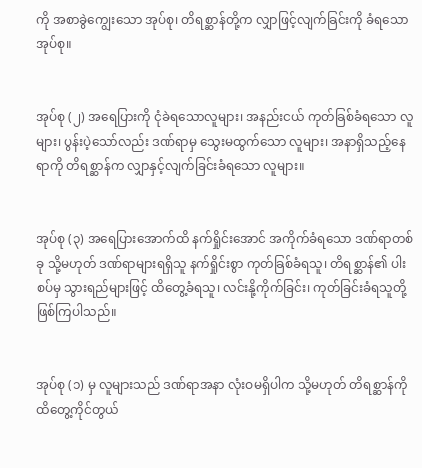ကို အစာခွဲကျွေးသော အုပ်စု၊ တိရစ္ဆာန်တို့က လျှာဖြင့်လျက်ခြင်းကို ခံရသောအုပ်စု။


အုပ်စု (၂) အရေပြားကို ငုံခဲရသောလူများ၊ အနည်းငယ် ကုတ်ခြစ်ခံရသော လူများ၊ ပွန်းပဲ့သော်လည်း ဒဏ်ရာမှ သွေးမထွက်သော လူများ၊ အနာရှိသည့်နေရာကို တိရစ္ဆာန်က လျှာနှင့်လျက်ခြင်းခံရသော လူများ။


အုပ်စု (၃) အရေပြားအောက်ထိ နက်ရှိုင်းအောင် အကိုက်ခံရသော ဒဏ်ရာတစ်ခု သို့မဟုတ် ဒဏ်ရာများရရှိသူ နက်ရှိုင်းစွာ ကုတ်ခြစ်ခံရသူ၊ တိရစ္ဆာန်၏ ပါးစပ်မှ သွားရည်များဖြင့် ထိတွေ့ခံရသူ၊ လင်းနို့ကိုက်ခြင်း၊ ကုတ်ခြင်းခံရသူတို့ ဖြစ်ကြပါသည်။


အုပ်စု (၁) မှ လူများသည် ဒဏ်ရာအနာ လုံးဝမရှိပါက သို့မဟုတ် တိရစ္ဆာန်ကို ထိတွေ့ကိုင်တွယ်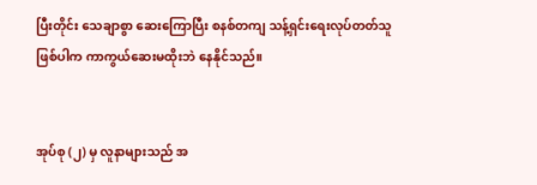ပြီးတိုင်း သေချာစွာ ဆေးကြောပြီး စနစ်တကျ သန့်ရှင်းရေးလုပ်တတ်သူဖြစ်ပါက ကာကွယ်ဆေးမထိုးဘဲ နေနိုင်သည်။


အုပ်စု (၂) မှ လူနာများသည် အ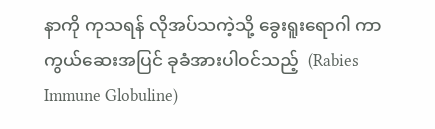နာကို ကုသရန် လိုအပ်သကဲ့သို့ ခွေးရူးရောဂါ ကာကွယ်ဆေးအပြင် ခုခံအားပါဝင်သည့်  (Rabies Immune Globuline)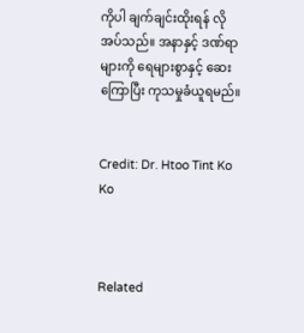ကိုပါ ချက်ချင်းထိုးရန် လိုအပ်သည်။ အနာနှင့် ဒဏ်ရာများကို ရေများစွာနှင့် ဆေးကြောပြီး ကုသမှုခံယူရမည်။


Credit: Dr. Htoo Tint Ko Ko



Related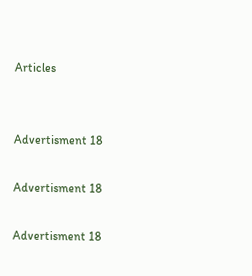Articles


Advertisment 18

Advertisment 18

Advertisment 18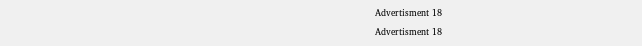Advertisment 18

Advertisment 18